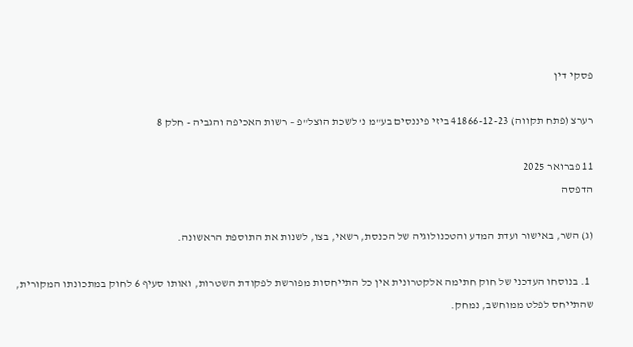פסקי דין

רערצ (פתח תקווה) 41866-12-23 ביזי פיננסים בע"מ נ' לשכת הוצל"פ – רשות האכיפה והגביה - חלק 8

11 פברואר 2025
הדפסה

(ג) השר, באישור ועדת המדע והטכנולוגיה של הכנסת, רשאי, בצו, לשנות את התוספת הראשונה.

  1. בנוסחו העדכני של חוק חתימה אלקטרונית אין כל התייחסות מפורשת לפקודת השטרות, ואותו סעיף 6 לחוק במתכונתו המקורית, שהתייחס לפלט ממוחשב, נמחק.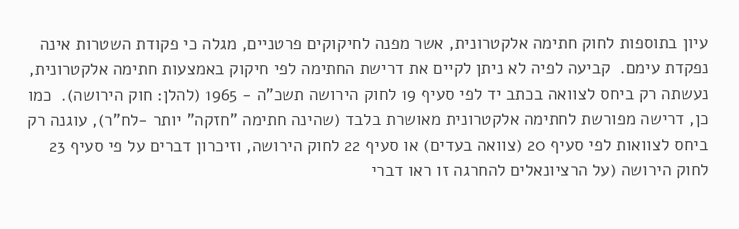עיון בתוספות לחוק חתימה אלקטרונית, אשר מפנה לחיקוקים פרטניים, מגלה כי פקודת השטרות אינה נפקדת עימם.  קביעה לפיה לא ניתן לקיים את דרישת החתימה לפי חיקוק באמצעות חתימה אלקטרונית, נעשתה רק ביחס לצוואה בכתב יד לפי סעיף 19 לחוק הירושה תשכ"ה - 1965 (להלן: חוק הירושה).  כמו כן, דרישה מפורשת לחתימה אלקטרונית מאושרת בלבד (שהינה חתימה "חזקה" יותר -לח"ר), עוגנה רק ביחס לצוואות לפי סעיף 20 (צוואה בעדים) או סעיף 22 לחוק הירושה, וזיכרון דברים על פי סעיף 23 לחוק הירושה (על הרציונאלים להחרגה זו ראו דברי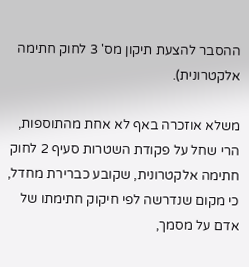ההסבר להצעת תיקון מס' 3 לחוק חתימה אלקטרונית).

משלא אוזכרה באף לא אחת מהתוספות, הרי שחל על פקודת השטרות סעיף 2 לחוק חתימה אלקטרונית, שקובע כברירת מחדל, כי מקום שנדרשה לפי חיקוק חתימתו של אדם על מסמך,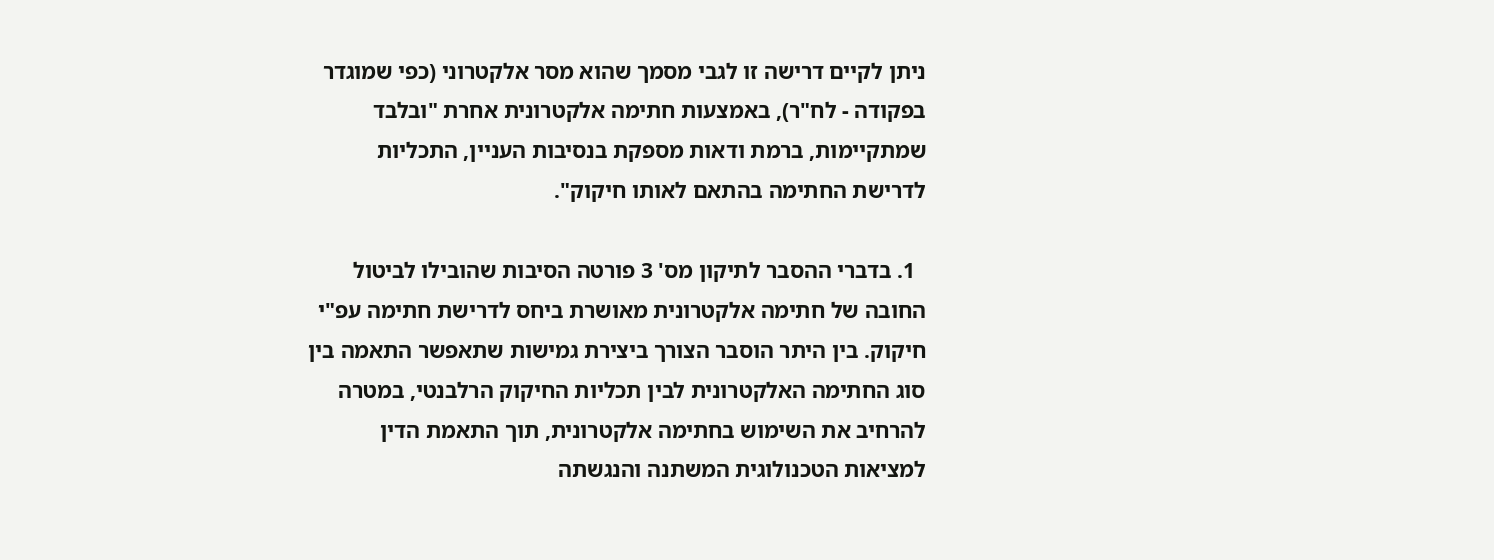ניתן לקיים דרישה זו לגבי מסמך שהוא מסר אלקטרוני (כפי שמוגדר בפקודה - לח"ר), באמצעות חתימה אלקטרונית אחרת "ובלבד שמתקיימות, ברמת ודאות מספקת בנסיבות העניין, התכליות לדרישת החתימה בהתאם לאותו חיקוק".

  1. בדברי ההסבר לתיקון מס' 3 פורטה הסיבות שהובילו לביטול החובה של חתימה אלקטרונית מאושרת ביחס לדרישת חתימה עפ"י חיקוק. בין היתר הוסבר הצורך ביצירת גמישות שתאפשר התאמה בין סוג החתימה האלקטרונית לבין תכליות החיקוק הרלבנטי, במטרה להרחיב את השימוש בחתימה אלקטרונית, תוך התאמת הדין למציאות הטכנולוגית המשתנה והנגשתה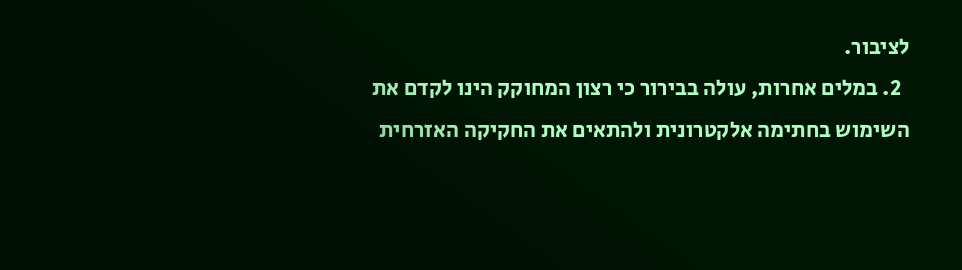לציבור.
  2. במלים אחרות, עולה בבירור כי רצון המחוקק הינו לקדם את השימוש בחתימה אלקטרונית ולהתאים את החקיקה האזרחית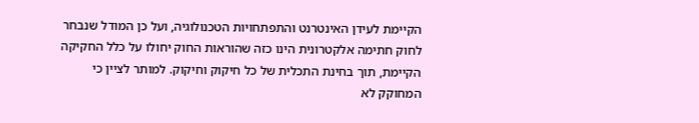הקיימת לעידן האינטרנט והתפתחויות הטכנולוגיה, ועל כן המודל שנבחר לחוק חתימה אלקטרונית הינו כזה שהוראות החוק יחולו על כלל החקיקה הקיימת, תוך בחינת התכלית של כל חיקוק וחיקוק. למותר לציין כי המחוקק לא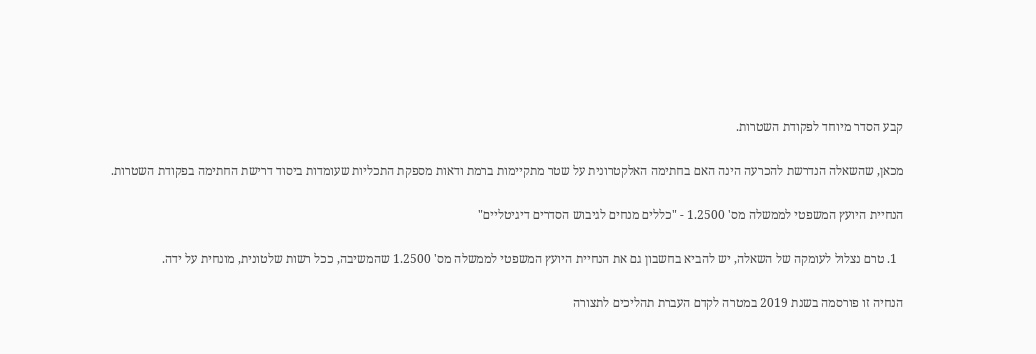קבע הסדר מיוחד לפקודת השטרות.

מכאן, שהשאלה הנדרשת להכרעה הינה האם בחתימה האלקטרונית על שטר מתקיימות ברמת ודאות מספקת התכליות שעומדות ביסוד דרישת החתימה בפקודת השטרות.

הנחיית היועץ המשפטי לממשלה מס' 1.2500 - "כללים מנחים לגיבוש הסדרים דיגיטליים"

  1. טרם נצלול לעומקה של השאלה, יש להביא בחשבון גם את הנחיית היועץ המשפטי לממשלה מס' 1.2500 שהמשיבה, ככל רשות שלטונית, מונחית על ידה.

הנחיה זו פורסמה בשנת 2019 במטרה לקדם העברת תהליכים לתצורה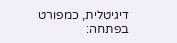דיגיטלית, כמפורט בפתחה: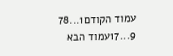עמוד הקודם1...78
9...17עמוד הבא